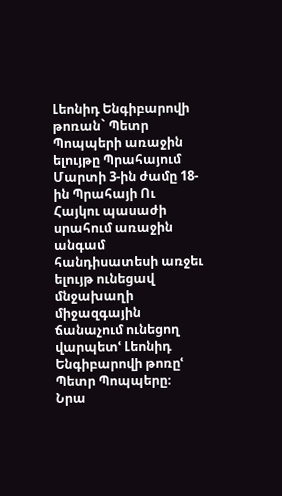Լեոնիդ Ենգիբարովի թոռան` Պետր Պոպպերի առաջին ելույթը Պրահայում
Մարտի 3-ին ժամը 18-ին Պրահայի Ու Հայկու պասաժի սրահում առաջին անգամ հանդիսատեսի առջեւ ելույթ ունեցավ մնջախաղի միջազգային ճանաչում ունեցող վարպետՙ Լեոնիդ Ենգիբարովի թոռըՙ Պետր Պոպպերը։
Նրա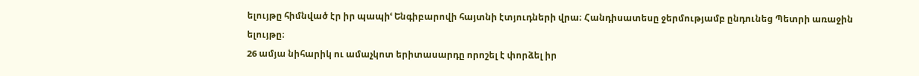ելույթը հիմնված էր իր պապիՙ Ենգիբարովի հայտնի էտյուդների վրա։ Հանդիսատեսը ջերմությամբ ընդունեց Պետրի առաջին ելույթը։
26 ամյա նիհարիկ ու ամաչկոտ երիտասարդը որոշել է փորձել իր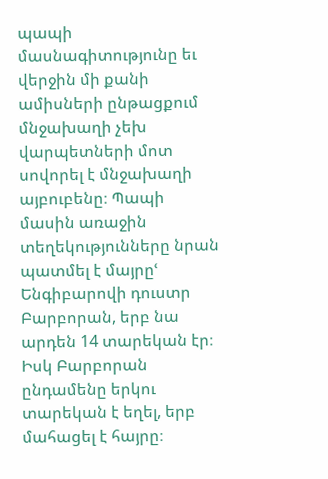պապի մասնագիտությունը եւ վերջին մի քանի ամիսների ընթացքում մնջախաղի չեխ վարպետների մոտ սովորել է մնջախաղի այբուբենը։ Պապի մասին առաջին տեղեկությունները նրան պատմել է մայրըՙ Ենգիբարովի դուստր Բարբորան, երբ նա արդեն 14 տարեկան էր։ Իսկ Բարբորան ընդամենը երկու տարեկան է եղել, երբ մահացել է հայրը։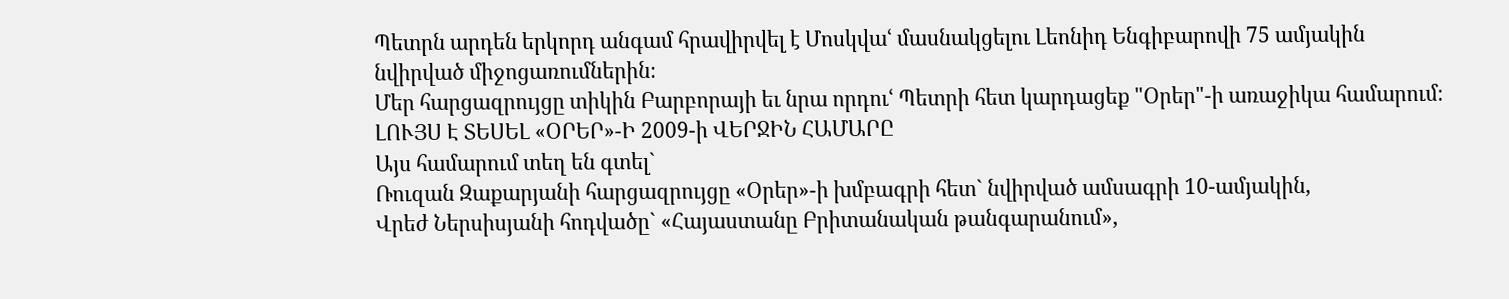Պետրն արդեն երկորդ անգամ հրավիրվել է Մոսկվաՙ մասնակցելու Լեոնիդ Ենգիբարովի 75 ամյակին նվիրված միջոցառումներին։
Մեր հարցազրույցը տիկին Բարբորայի եւ նրա որդուՙ Պետրի հետ կարդացեք "Օրեր"-ի առաջիկա համարում։
ԼՈՒՅՍ Է ՏԵՍԵԼ «ՕՐԵՐ»-Ի 2009-ի ՎԵՐՋԻՆ ՀԱՄԱՐԸ
Այս համարում տեղ են գտել`
Ռուզան Զաքարյանի հարցազրույցը «Օրեր»-ի խմբագրի հետ` նվիրված ամսագրի 10-ամյակին,
Վրեժ Ներսիսյանի հոդվածը` «Հայաստանը Բրիտանական թանգարանում»,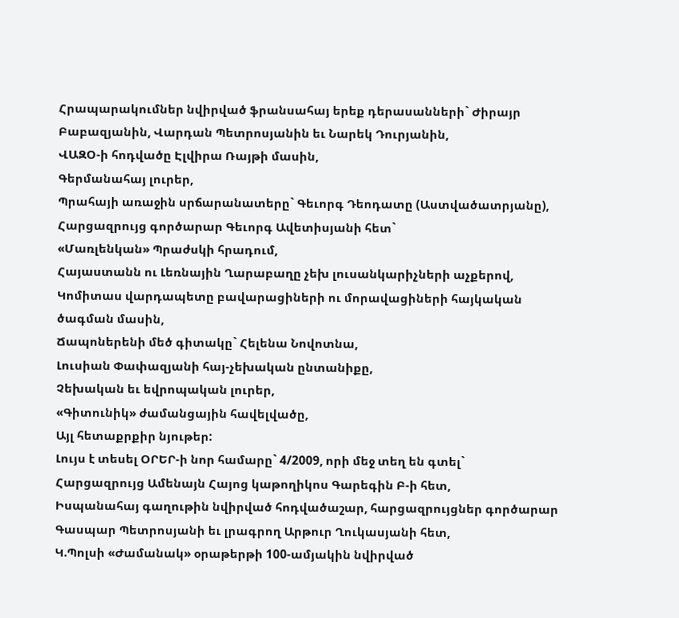Հրապարակումներ նվիրված ֆրանսահայ երեք դերասանների` Ժիրայր Բաբազյանին, Վարդան Պետրոսյանին եւ Նարեկ Դուրյանին,
ՎԱԶՕ-ի հոդվածը Էլվիրա Ռայթի մասին,
Գերմանահայ լուրեր,
Պրահայի առաջին սրճարանատերը` Գեւորգ Դեոդատը (Աստվածատրյանը),
Հարցազրույց գործարար Գեւորգ Ավետիսյանի հետ`
«Մառլենկան» Պրաժսկի հրադում,
Հայաստանն ու Լեռնային Ղարաբաղը չեխ լուսանկարիչների աչքերով,
Կոմիտաս վարդապետը բավարացիների ու մորավացիների հայկական ծագման մասին,
Ճապոներենի մեծ գիտակը` Հելենա Նովոտնա,
Լուսիան Փափազյանի հայ-չեխական ընտանիքը,
Չեխական եւ եվրոպական լուրեր,
«Գիտունիկ» ժամանցային հավելվածը,
Այլ հետաքրքիր նյութեր:
Լույս է տեսել ՕՐԵՐ-ի նոր համարը` 4/2009, որի մեջ տեղ են գտել`
Հարցազրույց Ամենայն Հայոց կաթողիկոս Գարեգին Բ-ի հետ,
Իսպանահայ գաղութին նվիրված հոդվածաշար, հարցազրույցներ գործարար Գասպար Պետրոսյանի եւ լրագրող Արթուր Ղուկասյանի հետ,
Կ.Պոլսի «Ժամանակ» օրաթերթի 100-ամյակին նվիրված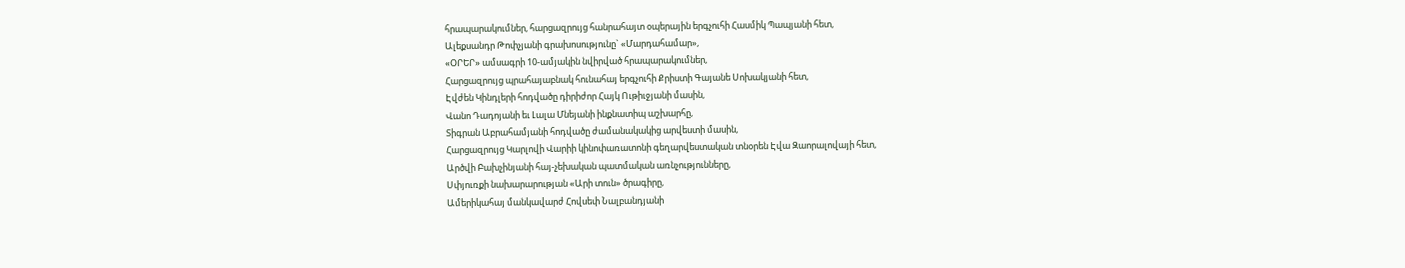հրապարակումներ, հարցազրույց հանրահայտ օպերային երգչուհի Հասմիկ Պապյանի հետ,
Ալեքսանդր Թոփչյանի գրախոսությունը` «Մարդահամար»,
«ՕՐԵՐ» ամսագրի 10-ամյակին նվիրված հրապարակումներ,
Հարցազրույց պրահայաբնակ հունահայ երգչուհի Քրիստի Գայանե Սոխակյանի հետ,
Էվժեն Կինդլերի հոդվածը դիրիժոր Հայկ Ութիւջյանի մասին,
Վանո Դադոյանի եւ Լալա Մնեյանի ինքնատիպ աշխարհը,
Տիգրան Աբրահամյանի հոդվածը ժամանակակից արվեստի մասին,
Հարցազրույց Կարլովի Վարիի կինոփառատոնի գեղարվեստական տնօրեն Էվա Զաորալովայի հետ,
Արծվի Բախչինյանի հայ-չեխական պատմական առնչությունները,
Սփյուռքի նախարարության «Արի տուն» ծրագիրը,
Ամերիկահայ մանկավարժ Հովսեփ Նալբանդյանի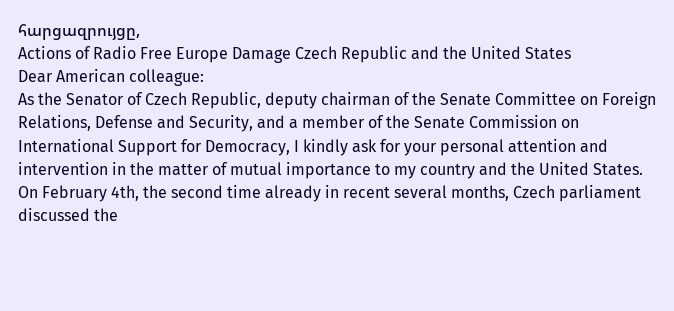հարցազրույցը,
Actions of Radio Free Europe Damage Czech Republic and the United States
Dear American colleague:
As the Senator of Czech Republic, deputy chairman of the Senate Committee on Foreign Relations, Defense and Security, and a member of the Senate Commission on International Support for Democracy, I kindly ask for your personal attention and intervention in the matter of mutual importance to my country and the United States.
On February 4th, the second time already in recent several months, Czech parliament discussed the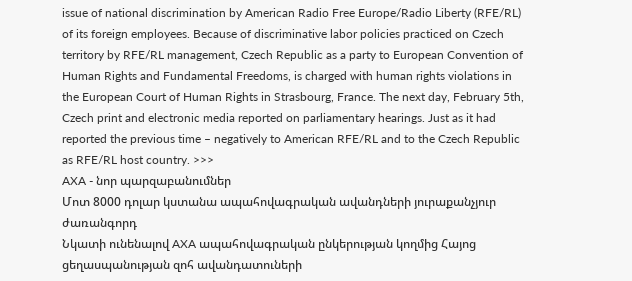issue of national discrimination by American Radio Free Europe/Radio Liberty (RFE/RL) of its foreign employees. Because of discriminative labor policies practiced on Czech territory by RFE/RL management, Czech Republic as a party to European Convention of Human Rights and Fundamental Freedoms, is charged with human rights violations in the European Court of Human Rights in Strasbourg, France. The next day, February 5th, Czech print and electronic media reported on parliamentary hearings. Just as it had reported the previous time – negatively to American RFE/RL and to the Czech Republic as RFE/RL host country. >>>
AXA - նոր պարզաբանումներ
Մոտ 8000 դոլար կստանա ապահովագրական ավանդների յուրաքանչյուր ժառանգորդ
Նկատի ունենալով AXA ապահովագրական ընկերության կողմից Հայոց ցեղասպանության զոհ ավանդատուների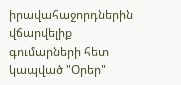իրավահաջորդներին վճարվելիք գումարների հետ կապված "Օրեր"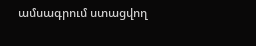ամսագրում ստացվող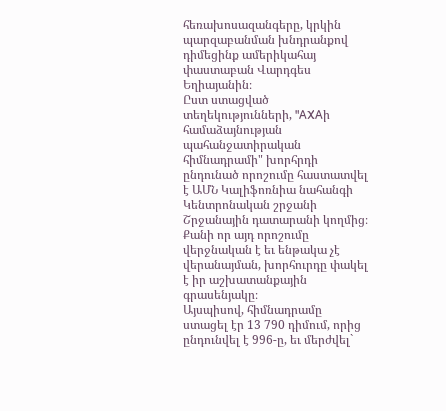հեռախոսազանգերը, կրկին պարզաբանման խնդրանքով դիմեցինք ամերիկահայ փաստաբան Վարդգես Եղիայանին։
Ըստ ստացված տեղեկությունների, "AXAի համաձայնության պահանջատիրական հիմնադրամի" խորհրդի ընդունած որոշումը հաստատվել է ԱՄՆ Կալիֆոռնիա նահանգի Կենտրոնական շրջանի Շրջանային դատարանի կողմից։ Քանի որ այդ որոշումը վերջնական է եւ ենթակա չէ վերանայման, խորհուրդը փակել է իր աշխատանքային գրասենյակը։
Այսպիսով, հիմնադրամը ստացել էր 13 790 դիմում, որից ընդունվել է 996-ը, եւ մերժվել`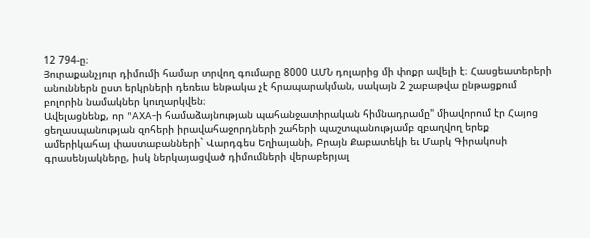12 794-ը։
Յուրաքանչյուր դիմումի համար տրվող գումարը 8000 ԱՄՆ դոլարից մի փոքր ավելի է։ Հասցեատերերի անուններն ըստ երկրների դեռեւս ենթակա չէ հրապարակման, սակայն 2 շաբաթվա ընթացքում բոլորին նամակներ կուղարկվեն։
Ավելացնենք, որ "AXA-ի համաձայնության պահանջատիրական հիմնադրամը" միավորում էր Հայոց ցեղասպանության զոհերի իրավահաջորդների շահերի պաշտպանությամբ զբաղվող երեք ամերիկահայ փաստաբանների` Վարդգես Եղիայանի, Բրայն Քաբատեկի եւ Մարկ Գիրակոսի գրասենյակները, իսկ ներկայացված դիմումների վերաբերյալ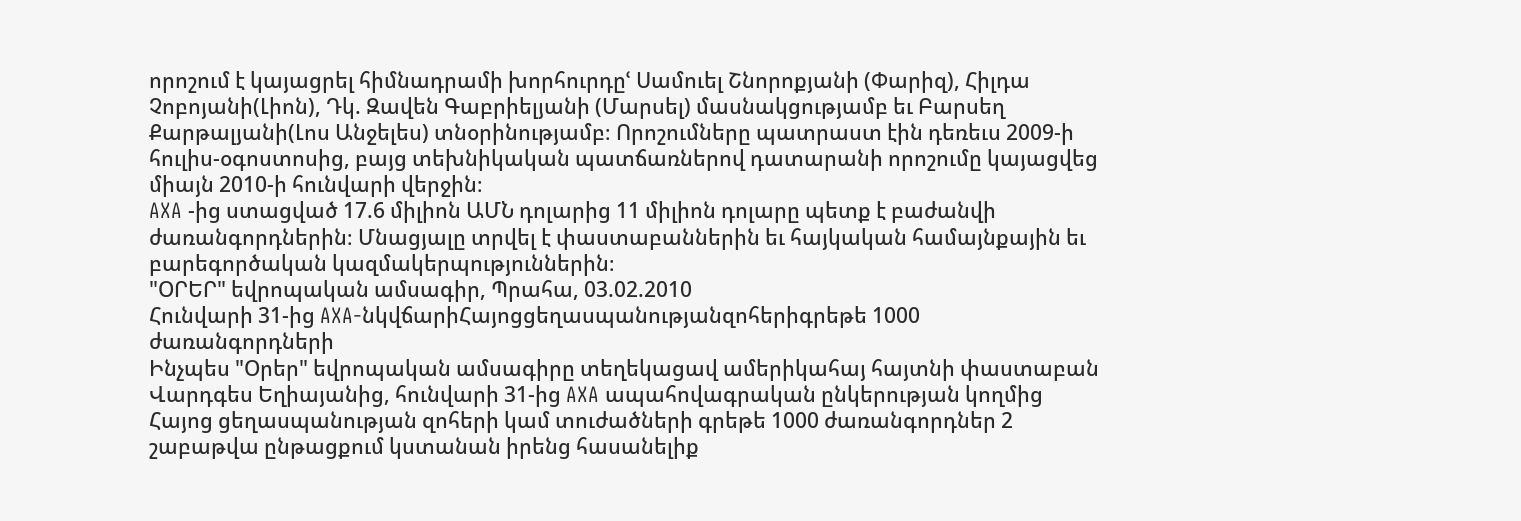որոշում է կայացրել հիմնադրամի խորհուրդըՙ Սամուել Շնորոքյանի (Փարիզ), Հիլդա Չոբոյանի(Լիոն), Դկ. Զավեն Գաբրիելյանի (Մարսել) մասնակցությամբ եւ Բարսեղ Քարթալյանի(Լոս Անջելես) տնօրինությամբ։ Որոշումները պատրաստ էին դեռեւս 2009-ի հուլիս-օգոստոսից, բայց տեխնիկական պատճառներով դատարանի որոշումը կայացվեց միայն 2010-ի հունվարի վերջին։
AXA -ից ստացված 17.6 միլիոն ԱՄՆ դոլարից 11 միլիոն դոլարը պետք է բաժանվի ժառանգորդներին։ Մնացյալը տրվել է փաստաբաններին եւ հայկական համայնքային եւ բարեգործական կազմակերպություններին։
"ՕՐԵՐ" եվրոպական ամսագիր, Պրահա, 03.02.2010
Հունվարի 31-ից AXA-նկվճարիՀայոցցեղասպանությանզոհերիգրեթե 1000 ժառանգորդների
Ինչպես "Օրեր" եվրոպական ամսագիրը տեղեկացավ ամերիկահայ հայտնի փաստաբան Վարդգես Եղիայանից, հունվարի 31-ից AXA ապահովագրական ընկերության կողմից Հայոց ցեղասպանության զոհերի կամ տուժածների գրեթե 1000 ժառանգորդներ 2 շաբաթվա ընթացքում կստանան իրենց հասանելիք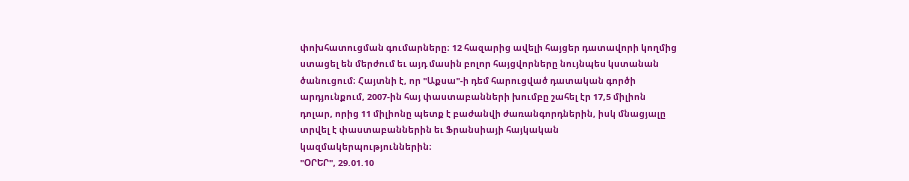փոխհատուցման գումարները։ 12 հազարից ավելի հայցեր դատավորի կողմից ստացել են մերժում եւ այդ մասին բոլոր հայցվորները նույնպես կստանան ծանուցում։ Հայտնի է, որ "Աքսա"-ի դեմ հարուցված դատական գործի արդյունքում, 2007-ին հայ փաստաբանների խումբը շահել էր 17,5 միլիոն դոլար, որից 11 միլիոնը պետք է բաժանվի ժառանգորդներին, իսկ մնացյալը տրվել է փաստաբաններին եւ Ֆրանսիայի հայկական կազմակերպություններին։
"ՕՐԵՐ", 29.01.10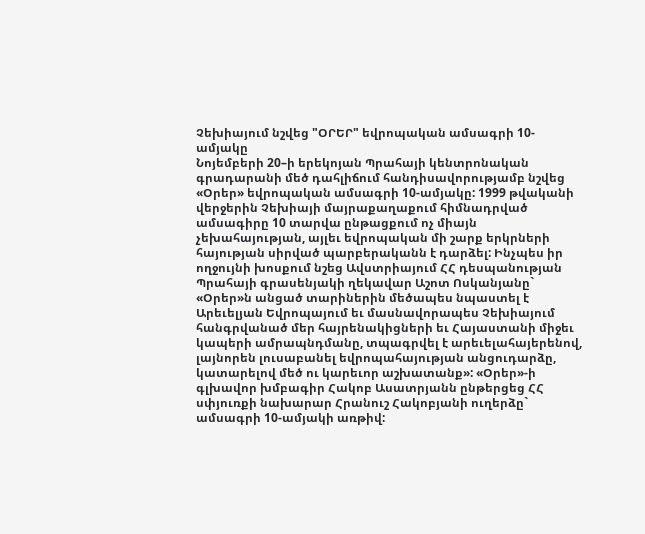Չեխիայում նշվեց "ՕՐԵՐ" եվրոպական ամսագրի 10-ամյակը
Նոյեմբերի 20–ի երեկոյան Պրահայի կենտրոնական գրադարանի մեծ դահլիճում հանդիսավորությամբ նշվեց «Օրեր» եվրոպական ամսագրի 10-ամյակը: 1999 թվականի վերջերին Չեխիայի մայրաքաղաքում հիմնադրված ամսագիրը 10 տարվա ընթացքում ոչ միայն չեխահայության, այլեւ եվրոպական մի շարք երկրների հայության սիրված պարբերականն է դարձել: Ինչպես իր ողջույնի խոսքում նշեց Ավստրիայում ՀՀ դեսպանության Պրահայի գրասենյակի ղեկավար Աշոտ Ոսկանյանը` «Օրեր»ն անցած տարիներին մեծապես նպաստել է Արեւելյան Եվրոպայում եւ մասնավորապես Չեխիայում հանգրվանած մեր հայրենակիցների եւ Հայաստանի միջեւ կապերի ամրապնդմանը, տպագրվել է արեւելահայերենով, լայնորեն լուսաբանել եվրոպահայության անցուդարձը, կատարելով մեծ ու կարեւոր աշխատանք»: «Օրեր»-ի գլխավոր խմբագիր Հակոբ Ասատրյանն ընթերցեց ՀՀ սփյուռքի նախարար Հրանուշ Հակոբյանի ուղերձը` ամսագրի 10-ամյակի առթիվ: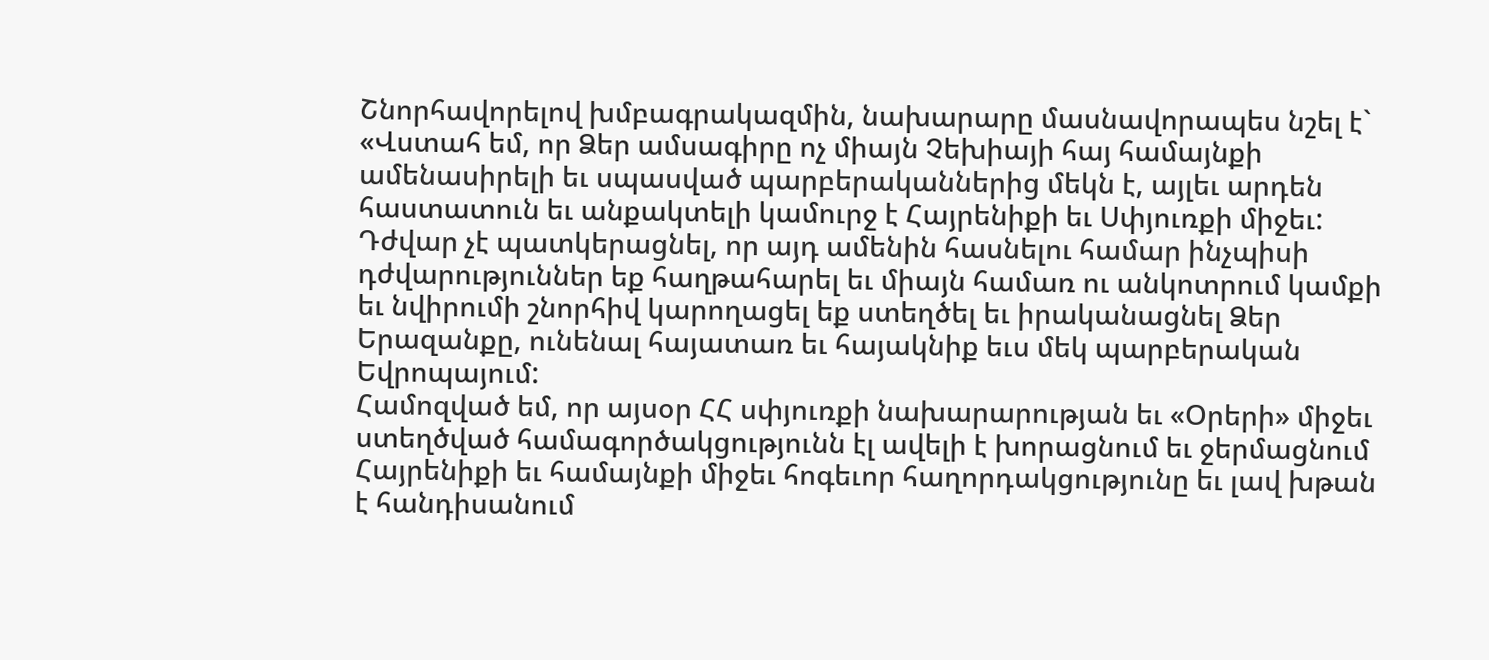Շնորհավորելով խմբագրակազմին, նախարարը մասնավորապես նշել է` «Վստահ եմ, որ Ձեր ամսագիրը ոչ միայն Չեխիայի հայ համայնքի ամենասիրելի եւ սպասված պարբերականներից մեկն է, այլեւ արդեն հաստատուն եւ անքակտելի կամուրջ է Հայրենիքի եւ Սփյուռքի միջեւ: Դժվար չէ պատկերացնել, որ այդ ամենին հասնելու համար ինչպիսի դժվարություններ եք հաղթահարել եւ միայն համառ ու անկոտրում կամքի եւ նվիրումի շնորհիվ կարողացել եք ստեղծել եւ իրականացնել Ձեր Երազանքը, ունենալ հայատառ եւ հայակնիք եւս մեկ պարբերական Եվրոպայում:
Համոզված եմ, որ այսօր ՀՀ սփյուռքի նախարարության եւ «Օրերի» միջեւ ստեղծված համագործակցությունն էլ ավելի է խորացնում եւ ջերմացնում Հայրենիքի եւ համայնքի միջեւ հոգեւոր հաղորդակցությունը եւ լավ խթան է հանդիսանում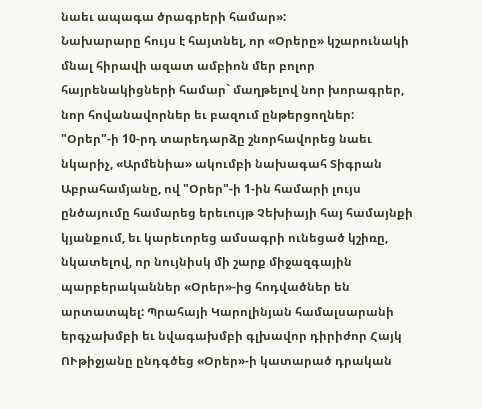նաեւ ապագա ծրագրերի համար»:
Նախարարը հույս է հայտնել, որ «Օրերը» կշարունակի մնալ հիրավի ազատ ամբիոն մեր բոլոր հայրենակիցների համար` մաղթելով նոր խորագրեր, նոր հովանավորներ եւ բազում ընթերցողներ:
"Օրեր"-ի 10-րդ տարեդարձը շնորհավորեց նաեւ նկարիչ, «Արմենիա» ակումբի նախագահ Տիգրան Աբրահամյանը, ով "Օրեր"-ի 1-ին համարի լույս ընծայումը համարեց երեւույթ Չեխիայի հայ համայնքի կյանքում, եւ կարեւորեց ամսագրի ունեցած կշիռը, նկատելով, որ նույնիսկ մի շարք միջազգային պարբերականներ «Օրեր»-ից հոդվածներ են արտատպել: Պրահայի Կարոլինյան համալսարանի երգչախմբի եւ նվագախմբի գլխավոր դիրիժոր Հայկ ՈՒթիջյանը ընդգծեց «Օրեր»-ի կատարած դրական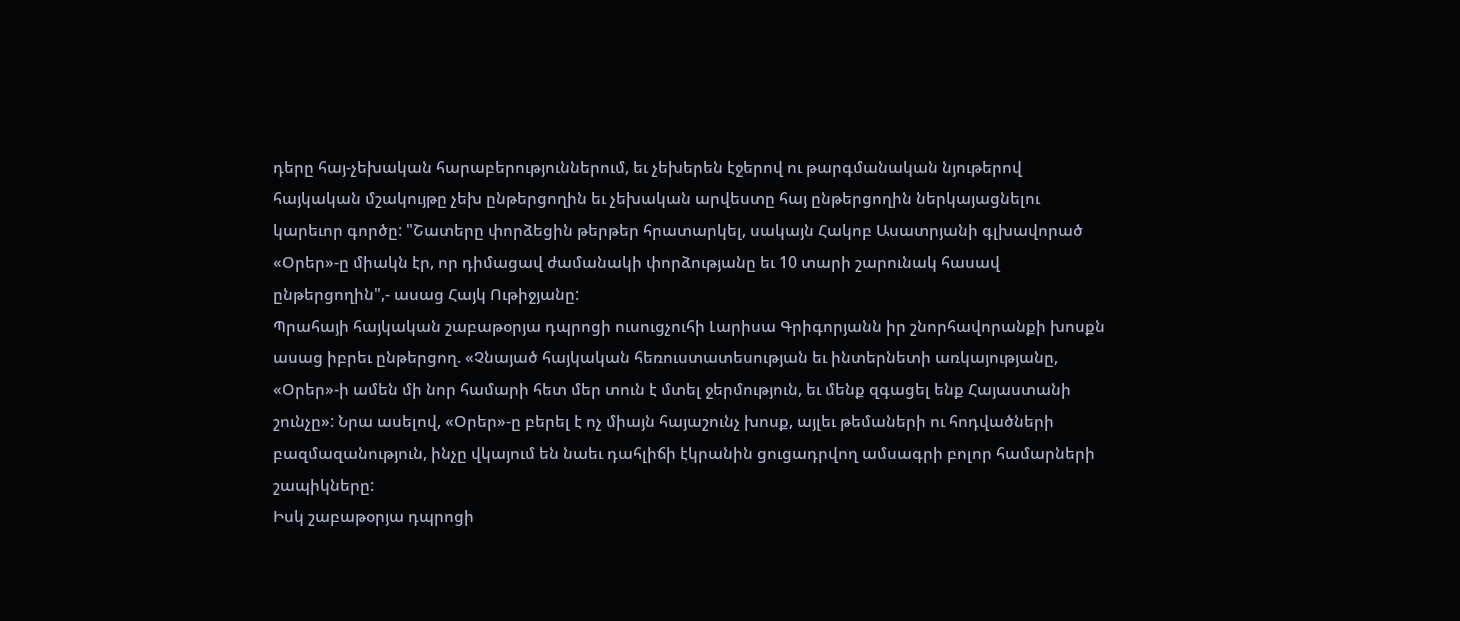դերը հայ-չեխական հարաբերություններում, եւ չեխերեն էջերով ու թարգմանական նյութերով հայկական մշակույթը չեխ ընթերցողին եւ չեխական արվեստը հայ ընթերցողին ներկայացնելու կարեւոր գործը: "Շատերը փորձեցին թերթեր հրատարկել, սակայն Հակոբ Ասատրյանի գլխավորած «Օրեր»-ը միակն էր, որ դիմացավ ժամանակի փորձությանը եւ 10 տարի շարունակ հասավ ընթերցողին",- ասաց Հայկ Ութիջյանը:
Պրահայի հայկական շաբաթօրյա դպրոցի ուսուցչուհի Լարիսա Գրիգորյանն իր շնորհավորանքի խոսքն ասաց իբրեւ ընթերցող. «Չնայած հայկական հեռուստատեսության եւ ինտերնետի առկայությանը, «Օրեր»-ի ամեն մի նոր համարի հետ մեր տուն է մտել ջերմություն, եւ մենք զգացել ենք Հայաստանի շունչը»: Նրա ասելով, «Օրեր»-ը բերել է ոչ միայն հայաշունչ խոսք, այլեւ թեմաների ու հոդվածների բազմազանություն, ինչը վկայում են նաեւ դահլիճի էկրանին ցուցադրվող ամսագրի բոլոր համարների շապիկները:
Իսկ շաբաթօրյա դպրոցի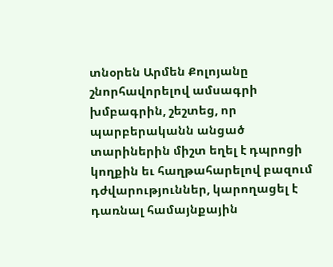տնօրեն Արմեն Քոլոյանը շնորհավորելով ամսագրի խմբագրին, շեշտեց, որ պարբերականն անցած տարիներին միշտ եղել է դպրոցի կողքին եւ հաղթահարելով բազում դժվարություններ, կարողացել է դառնալ համայնքային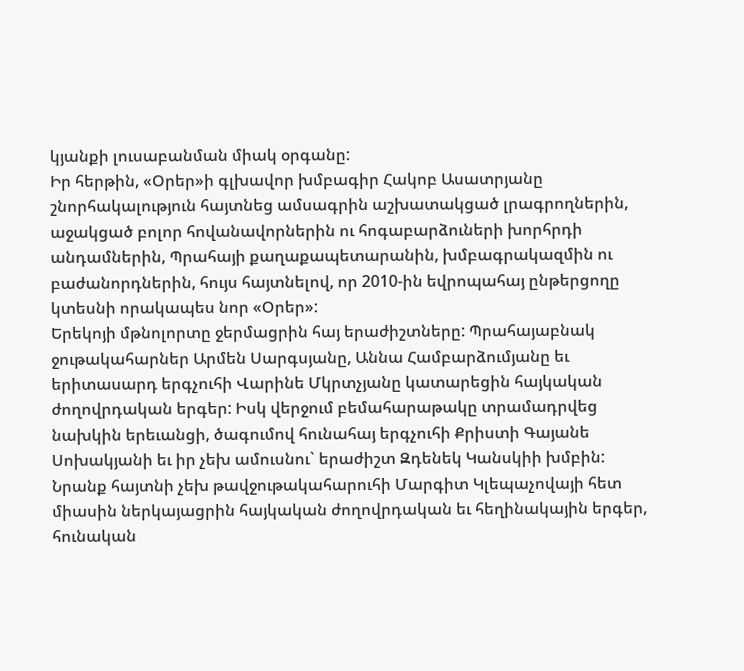կյանքի լուսաբանման միակ օրգանը:
Իր հերթին, «Օրեր»ի գլխավոր խմբագիր Հակոբ Ասատրյանը շնորհակալություն հայտնեց ամսագրին աշխատակցած լրագրողներին, աջակցած բոլոր հովանավորներին ու հոգաբարձուների խորհրդի անդամներին, Պրահայի քաղաքապետարանին, խմբագրակազմին ու բաժանորդներին, հույս հայտնելով, որ 2010-ին եվրոպահայ ընթերցողը կտեսնի որակապես նոր «Օրեր»:
Երեկոյի մթնոլորտը ջերմացրին հայ երաժիշտները: Պրահայաբնակ ջութակահարներ Արմեն Սարգսյանը, Աննա Համբարձումյանը եւ երիտասարդ երգչուհի Վարինե Մկրտչյանը կատարեցին հայկական ժողովրդական երգեր: Իսկ վերջում բեմահարաթակը տրամադրվեց նախկին երեւանցի, ծագումով հունահայ երգչուհի Քրիստի Գայանե Սոխակյանի եւ իր չեխ ամուսնու` երաժիշտ Զդենեկ Կանսկիի խմբին: Նրանք հայտնի չեխ թավջութակահարուհի Մարգիտ Կլեպաչովայի հետ միասին ներկայացրին հայկական ժողովրդական եւ հեղինակային երգեր, հունական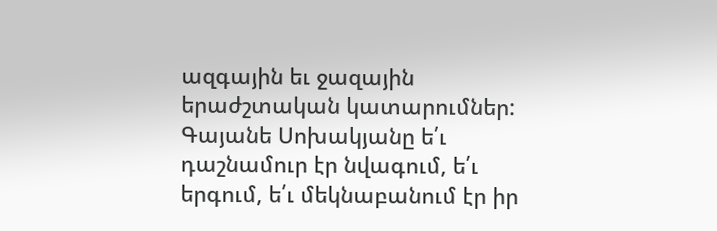ազգային եւ ջազային երաժշտական կատարումներ:
Գայանե Սոխակյանը ե՛ւ դաշնամուր էր նվագում, ե՛ւ երգում, ե՛ւ մեկնաբանում էր իր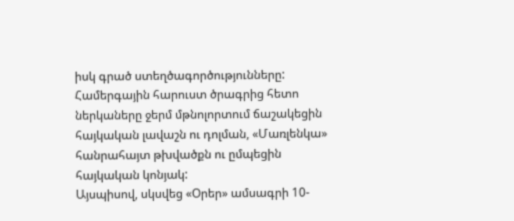իսկ գրած ստեղծագործությունները: Համերգային հարուստ ծրագրից հետո ներկաները ջերմ մթնոլորտում ճաշակեցին հայկական լավաշն ու դոլման, «Մառլենկա» հանրահայտ թխվածքն ու ըմպեցին հայկական կոնյակ:
Այսպիսով, սկսվեց «Օրեր» ամսագրի 10-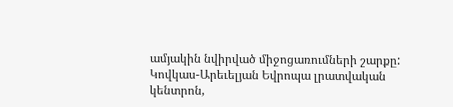ամյակին նվիրված միջոցառումների շարքը:
Կովկաս-Արեւելյան Եվրոպա լրատվական կենտրոն,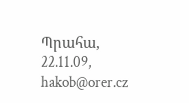Պրահա, 22.11.09, hakob@orer.cz